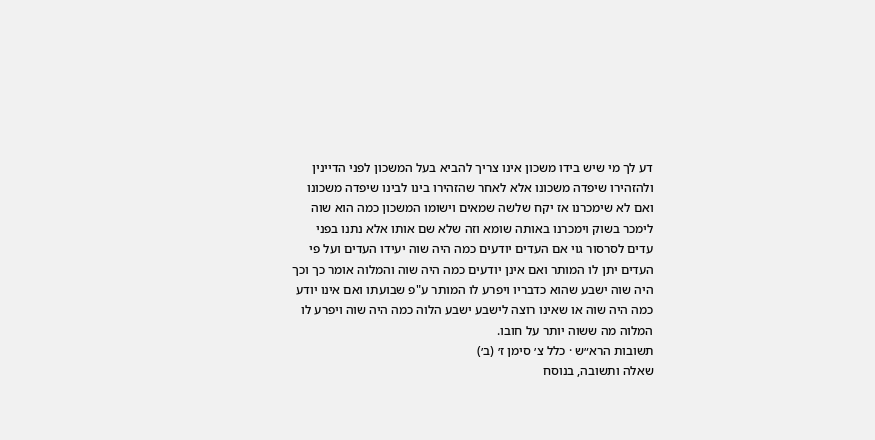דע לך מי שיש בידו משכון אינו צריך להביא בעל המשכון לפני הדיינין ולהזהירו שיפדה משכונו אלא לאחר שהזהירו בינו לבינו שיפדה משכונו ואם לא שימכרנו אז יקח שלשה שמאים וישומו המשכון כמה הוא שוה לימכר בשוק וימכרנו באותה שומא וזה שלא שם אותו אלא נתנו בפני עדים לסרסור גוי אם העדים יודעים כמה היה שוה יעידו העדים ועל פי העדים יתן לו המותר ואם אינן יודעים כמה היה שוה והמלוה אומר כך וכך היה שוה ישבע שהוא כדבריו ויפרע לו המותר ע"פ שבועתו ואם אינו יודע כמה היה שוה או שאינו רוצה לישבע ישבע הלוה כמה היה שוה ויפרע לו המלוה מה ששוה יותר על חובו.
תשובות הרא״ש · כלל צ׳ סימן ז׳ (ב׳)
שאלה ותשובה, בנוסח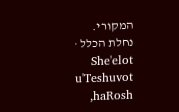המקורי.
נחלת הכלל · She'elot u'Teshuvot haRosh,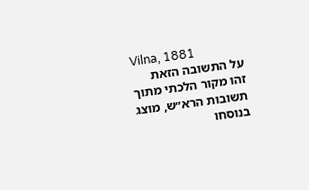Vilna, 1881
על התשובה הזאת
זהו מקור הלכתי מתוך תשובות הרא״ש, מוצג בנוסחו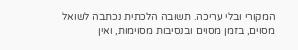המקורי ובלי עריכה. תשובה הלכתית נכתבה לשואל מסוים, בזמן מסוים ובנסיבות מסוימות, ואין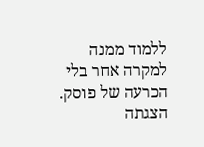ללמוד ממנה למקרה אחר בלי הכרעה של פוסק. הצגתה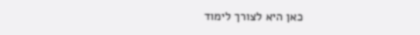כאן היא לצורך לימוד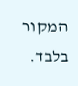המקור בלבד.